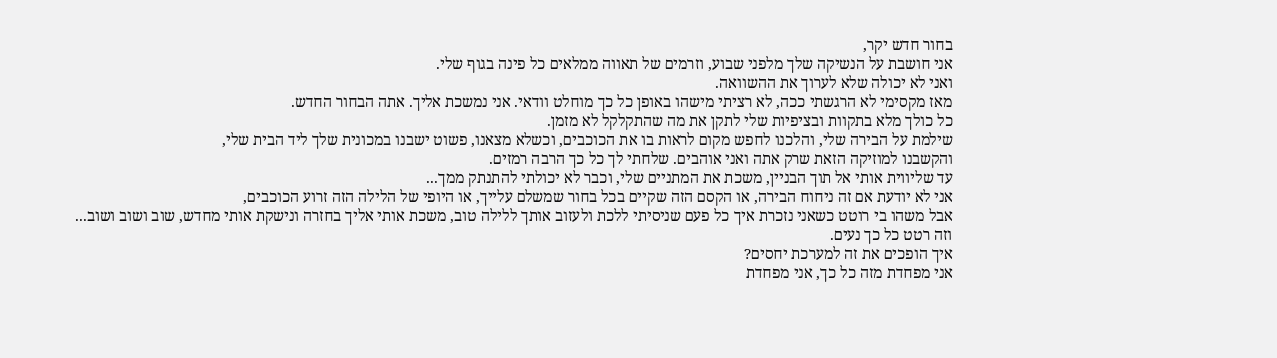בחור חדש יקר,
אני חושבת על הנשיקה שלך מלפני שבוע, וזרמים של תאווה ממלאים כל פינה בגוף שלי.
ואני לא יכולה שלא לערוך את ההשוואה.
מאז מקסימי לא הרגשתי ככה, לא רציתי מישהו באופן כל כך מוחלט וודאי. אני נמשכת אליך. אתה הבחור החדש.
כל כולך מלא בתקוות ובציפיות שלי לתקן את מה שהתקלקל לא מזמן.
שילמת על הבירה שלי, והלכנו לחפש מקום לראות בו את הכוכבים, וכשלא מצאנו, פשוט ישבנו במכונית שלך ליד הבית שלי,
והקשבנו למוזיקה הזאת שרק אתה ואני אוהבים. שלחתי לך כל כך הרבה רמזים.
עד שליווית אותי אל תוך הבניין, משכת את המתניים שלי, וכבר לא יכולתי להתנתק ממך...
אני לא יודעת אם זה ניחוח הבירה, או הקסם הזה שקיים בכל בחור שמשלם עלייך, או היופי של הלילה הזה זרוע הכוכבים,
אבל משהו בי רוטט כשאני נזכרת איך כל פעם שניסיתי ללכת ולעזוב אותך ללילה טוב, משכת אותי אליך בחזרה ונישקת אותי מחדש, שוב ושוב ושוב...
וזה רטט כל כך נעים.
איך הופכים את זה למערכת יחסים?
אני מפחדת מזה כל כך, אני מפחדת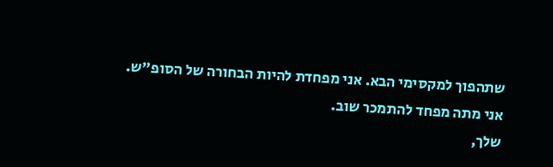שתהפוך למקסימי הבא. אני מפחדת להיות הבחורה של הסופ"ש.
אני מתה מפחד להתמכר שוב.
שלך,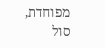מפוחדת,
סול